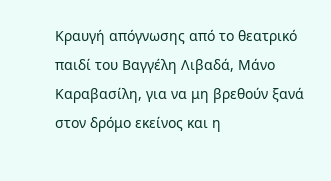Κραυγή απόγνωσης από το θεατρικό παιδί του Βαγγέλη Λιβαδά, Μάνο Καραβασίλη, για να μη βρεθούν ξανά στον δρόμο εκείνος και η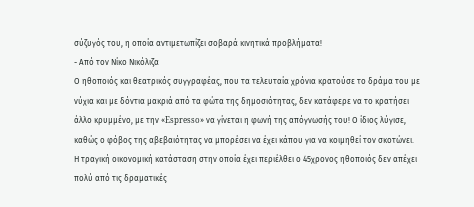σύζυγός του, η οποία αντιμετωπίζει σοβαρά κινητικά προβλήματα!
- Από τον Νίκο Νικόλιζα
Ο ηθοποιός και θεατρικός συγγραφέας, που τα τελευταία χρόνια κρατούσε το δράμα του με νύχια και με δόντια μακριά από τα φώτα της δημοσιότητας, δεν κατάφερε να το κρατήσει άλλο κρυμμένο, με την «Espresso» να γίνεται η φωνή της απόγνωσής του! Ο ίδιος λύγισε, καθώς ο φόβος της αβεβαιότητας να μπορέσει να έχει κάπου για να κοιμηθεί τον σκοτώνει.
Η τραγική οικονομική κατάσταση στην οποία έχει περιέλθει ο 45χρονος ηθοποιός δεν απέχει πολύ από τις δραματικές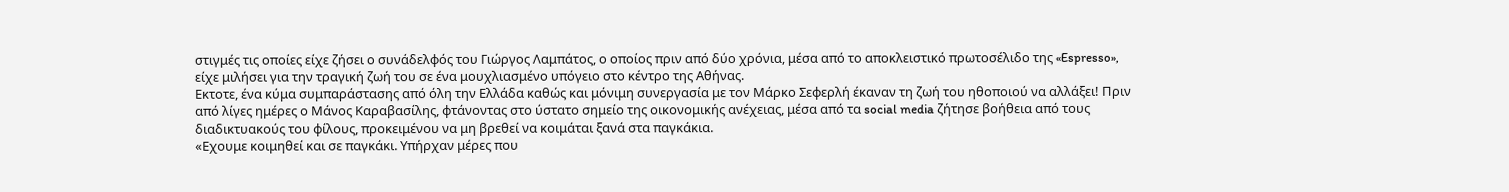στιγμές τις οποίες είχε ζήσει ο συνάδελφός του Γιώργος Λαμπάτος, ο οποίος πριν από δύο χρόνια, μέσα από το αποκλειστικό πρωτοσέλιδο της «Espresso», είχε μιλήσει για την τραγική ζωή του σε ένα μουχλιασμένο υπόγειο στο κέντρο της Αθήνας.
Εκτοτε, ένα κύμα συμπαράστασης από όλη την Ελλάδα καθώς και μόνιμη συνεργασία με τον Μάρκο Σεφερλή έκαναν τη ζωή του ηθοποιού να αλλάξει! Πριν από λίγες ημέρες ο Μάνος Καραβασίλης, φτάνοντας στο ύστατο σημείο της οικονομικής ανέχειας, μέσα από τα social media ζήτησε βοήθεια από τους διαδικτυακούς του φίλους, προκειμένου να μη βρεθεί να κοιμάται ξανά στα παγκάκια.
«Εχουμε κοιμηθεί και σε παγκάκι. Υπήρχαν μέρες που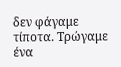δεν φάγαμε τίποτα. Τρώγαμε ένα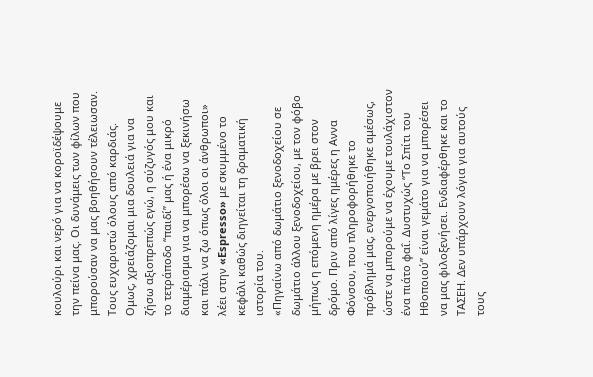κουλούρι και νερό για να κοροϊδέψουμε την πείνα μας. Οι δυνάμεις των φίλων που μπορούσαν να μας βοηθήσουν τέλειωσαν. Τους ευχαριστώ όλους από καρδιάς. Ομως, χρειάζομαι μια δουλειά για να ζήσω αξιοπρεπώς εγώ, η σύζυγός μου και το τετράποδο “παιδί” μας ή ένα μικρό διαμέρισμα για να μπορέσω να ξεκινήσω και πάλι να ζω όπως όλοι οι άνθρωποι» λέει στην «Espresso» με σκυμμένο το κεφάλι καθώς διηγείται τη δραματική ιστορία του.
«Πηγαίνω από δωμάτιο ξενοδοχείου σε δωμάτιο άλλου ξενοδοχείου, με τον φόβο μήπως η επόμενη ημέρα με βρει στον δρόμο. Πριν από λίγες ημέρες η Αννα Φόνσου, που πληροφορήθηκε το πρόβλημά μας, ενεργοποιήθηκε αμέσως, ώστε να μπορούμε να έχουμε τουλάχιστον ένα πιάτο φαΐ. Δυστυχώς “Το Σπίτι του Ηθοποιού” είναι γεμάτο για να μπορέσει να μας φιλοξενήσει. Ενδιαφέρθηκε και το ΤΑΣΕΗ. Δεν υπάρχουν λόγια για αυτούς τους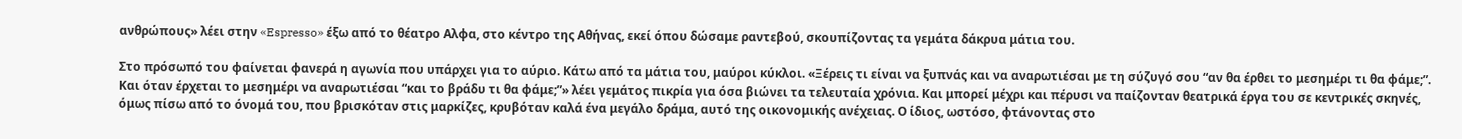ανθρώπους» λέει στην «Espresso» έξω από το θέατρο Αλφα, στο κέντρο της Αθήνας, εκεί όπου δώσαμε ραντεβού, σκουπίζοντας τα γεμάτα δάκρυα μάτια του.

Στο πρόσωπό του φαίνεται φανερά η αγωνία που υπάρχει για το αύριο. Κάτω από τα μάτια του, μαύροι κύκλοι. «Ξέρεις τι είναι να ξυπνάς και να αναρωτιέσαι με τη σύζυγό σου “αν θα έρθει το μεσημέρι τι θα φάμε;”. Και όταν έρχεται το μεσημέρι να αναρωτιέσαι “και το βράδυ τι θα φάμε;”» λέει γεμάτος πικρία για όσα βιώνει τα τελευταία χρόνια. Και μπορεί μέχρι και πέρυσι να παίζονταν θεατρικά έργα του σε κεντρικές σκηνές, όμως πίσω από το όνομά του, που βρισκόταν στις μαρκίζες, κρυβόταν καλά ένα μεγάλο δράμα, αυτό της οικονομικής ανέχειας. Ο ίδιος, ωστόσο, φτάνοντας στο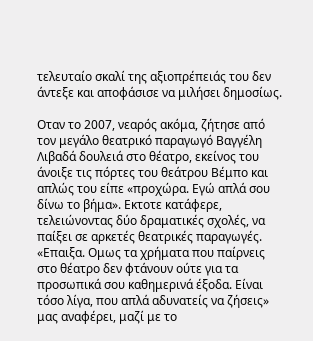τελευταίο σκαλί της αξιοπρέπειάς του δεν άντεξε και αποφάσισε να μιλήσει δημοσίως.

Οταν το 2007, νεαρός ακόμα, ζήτησε από τον μεγάλο θεατρικό παραγωγό Βαγγέλη Λιβαδά δουλειά στο θέατρο, εκείνος του άνοιξε τις πόρτες του θεάτρου Βέμπο και απλώς του είπε «προχώρα. Εγώ απλά σου δίνω το βήμα». Εκτοτε κατάφερε, τελειώνοντας δύο δραματικές σχολές, να παίξει σε αρκετές θεατρικές παραγωγές. «Επαιξα. Ομως τα χρήματα που παίρνεις στο θέατρο δεν φτάνουν ούτε για τα προσωπικά σου καθημερινά έξοδα. Είναι τόσο λίγα, που απλά αδυνατείς να ζήσεις» μας αναφέρει, μαζί με το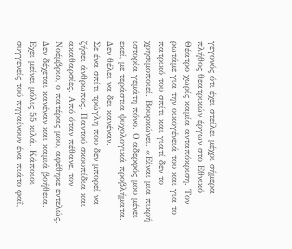γεγονός ότι έχει στείλει μέχρι σήμερα πλήθος θεατρικών έργων στο Εθνικό Θέατρο χωρίς καμία ανταπόκριση. Τον ρωτάμε για την οικογένειά του και για το πατρικό του σπίτι και γιατί δεν το χρησιμοποιεί. Βουρκώνει. «Είναι μια πικρή ιστορία γεμάτη πόνο. Ο αδερφός μου μένει εκεί, με τεράστια ψυχολογικά προβλήματα. Δεν θέλει να δει κανέναν.
Σε ένα σπίτι τρώγλη που δεν μπορεί να ζήσει άνθρωπος. Παντού σκουπίδια και ακαθαρσίες. Από όταν πέθανε, τον Νοέμβριο, ο πατέρας μου, αφέθηκε εντελώς. Δεν δέχεται κανέναν και καμιά βοήθεια. Εχει μείνει μόλις 55 κιλά. Κάποιοι συγγενείς τού πηγαίνουν ένα πιάτο φαΐ,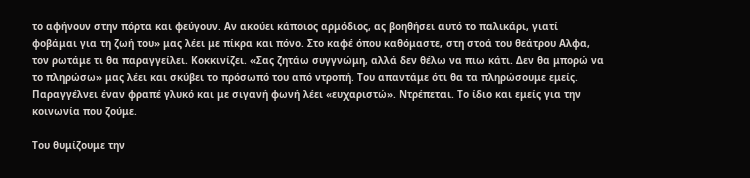το αφήνουν στην πόρτα και φεύγουν. Αν ακούει κάποιος αρμόδιος, ας βοηθήσει αυτό το παλικάρι, γιατί φοβάμαι για τη ζωή του» μας λέει με πίκρα και πόνο. Στο καφέ όπου καθόμαστε, στη στοά του θεάτρου Αλφα, τον ρωτάμε τι θα παραγγείλει. Κοκκινίζει. «Σας ζητάω συγγνώμη, αλλά δεν θέλω να πιω κάτι. Δεν θα μπορώ να το πληρώσω» μας λέει και σκύβει το πρόσωπό του από ντροπή. Του απαντάμε ότι θα τα πληρώσουμε εμείς. Παραγγέλνει έναν φραπέ γλυκό και με σιγανή φωνή λέει «ευχαριστώ». Ντρέπεται. Το ίδιο και εμείς για την κοινωνία που ζούμε.

Του θυμίζουμε την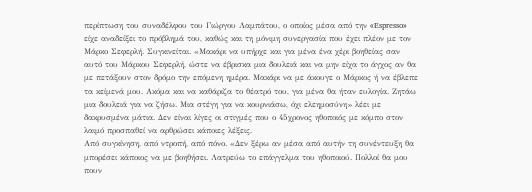περίπτωση του συναδέλφου του Γιώργου Λαμπάτου, ο οποίος μέσα από την «Espresso» είχε αναδείξει το πρόβλημά του, καθώς και τη μόνιμη συνεργασία που έχει πλέον με τον Μάρκο Σεφερλή. Συγκινείται. «Μακάρι να υπήρχε και για μένα ένα χέρι βοηθείας σαν αυτό του Μάρκου Σεφερλή, ώστε να έβρισκα μια δουλειά και να μην είχα το άγχος αν θα με πετάξουν στον δρόμο την επόμενη ημέρα. Μακάρι να με άκουγε ο Μάρκος ή να έβλεπε τα κείμενά μου. Ακόμα και να καθάριζα το θέατρό του, για μένα θα ήταν ευλογία. Ζητάω μια δουλειά για να ζήσω. Μια στέγη για να κουρνιάσω, όχι ελεημοσύνη» λέει με δακρυσμένα μάτια. Δεν είναι λίγες οι στιγμές που ο 45χρονος ηθοποιός με κόμπο στον λαιμό προσπαθεί να αρθρώσει κάποιες λέξεις.
Από συγκίνηση, από ντροπή, από πόνο. «Δεν ξέρω αν μέσα από αυτήν τη συνέντευξη θα μπορέσει κάποιος να με βοηθήσει. Λατρεύω το επάγγελμα του ηθοποιού. Πολλοί θα μου πουν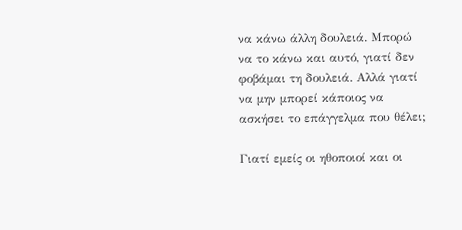να κάνω άλλη δουλειά. Μπορώ να το κάνω και αυτό, γιατί δεν φοβάμαι τη δουλειά. Αλλά γιατί να μην μπορεί κάποιος να ασκήσει το επάγγελμα που θέλει;

Γιατί εμείς οι ηθοποιοί και οι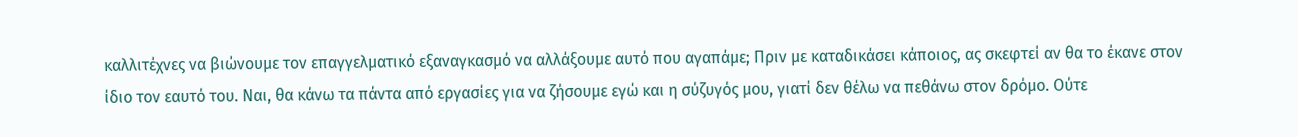καλλιτέχνες να βιώνουμε τον επαγγελματικό εξαναγκασμό να αλλάξουμε αυτό που αγαπάμε; Πριν με καταδικάσει κάποιος, ας σκεφτεί αν θα το έκανε στον ίδιο τον εαυτό του. Ναι, θα κάνω τα πάντα από εργασίες για να ζήσουμε εγώ και η σύζυγός μου, γιατί δεν θέλω να πεθάνω στον δρόμο. Ούτε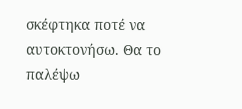σκέφτηκα ποτέ να αυτοκτονήσω. Θα το παλέψω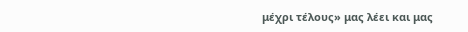μέχρι τέλους» μας λέει και μας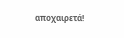αποχαιρετά!